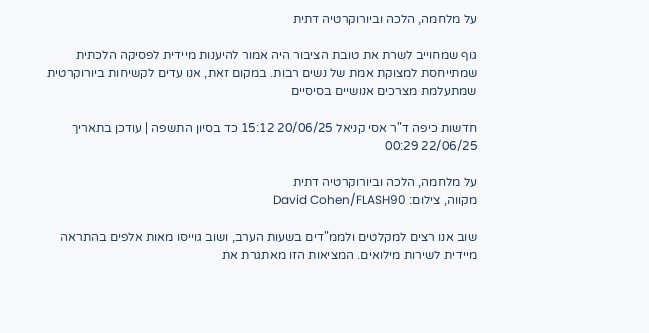על מלחמה, הלכה וביורוקרטיה דתית

גוף שמחוייב לשרת את טובת הציבור היה אמור להיענות מיידית לפסיקה הלכתית שמתייחסת למצוקת אמת של נשים רבות. במקום זאת, אנו עדים לקשיחות ביורוקרטית שמתעלמת מצרכים אנושיים בסיסיים

חדשות כיפה ד"ר אסי קניאל 20/06/25 15:12 כד בסיון התשפה | עודכן בתאריך 22/06/25 00:29

על מלחמה, הלכה וביורוקרטיה דתית
מקווה, צילום: David Cohen/FLASH90

שוב אנו רצים למקלטים ולממ"דים בשעות הערב, ושוב גוייסו מאות אלפים בהתראה מיידית לשירות מילואים. המציאות הזו מאתגרת את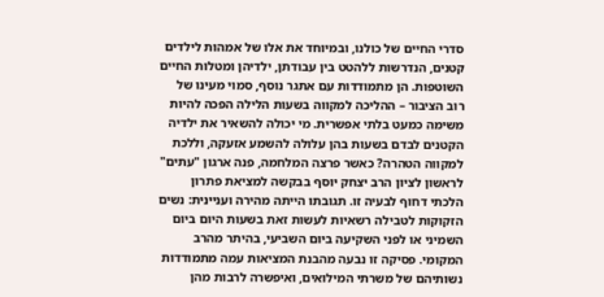סדרי החיים של כולנו, ובמיוחד את אלו של אמהות לילדים קטנים, הנדרשות ללהטט בין עבודתן, ילדיהן ומטלות החיים השוטפות. הן מתמודדות עם אתגר נוסף, סמוי מעינו של רוב הציבור – ההליכה למקווה בשעות הלילה הפכה להיות משימה כמעט בלתי אפשרית. מי יכולה להשאיר את ילדיה הקטנים לבדם בשעות בהן עלולה להשמע אזעקה, וללכת למקווה הטהרה? כאשר פרצה המלחמה, פנה ארגון "עתים" לראשון לציון הרב יצחק יוסף בבקשה למציאת פתרון הלכתי דחוף לבעיה זו. תגובתו הייתה מהירה ועניינית: נשים הזקוקות לטבילה רשאיות לעשות זאת בשעות היום ביום השמיני או לפני השקיעה ביום השביעי, בהיתר מהרב המקומי. פסיקה זו נבעה מהבנת המציאות עמה מתמודדות נשותיהם של משרתי המילואים, ואיפשרה לרבות מהן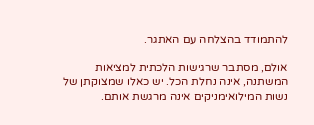להתמודד בהצלחה עם האתגר.

אולם, מסתבר שרגישות הלכתית למציאות המשתנה, אינה נחלת הכל. יש כאלו שמצוקתן של נשות המילואימניקים אינה מרגשת אותם.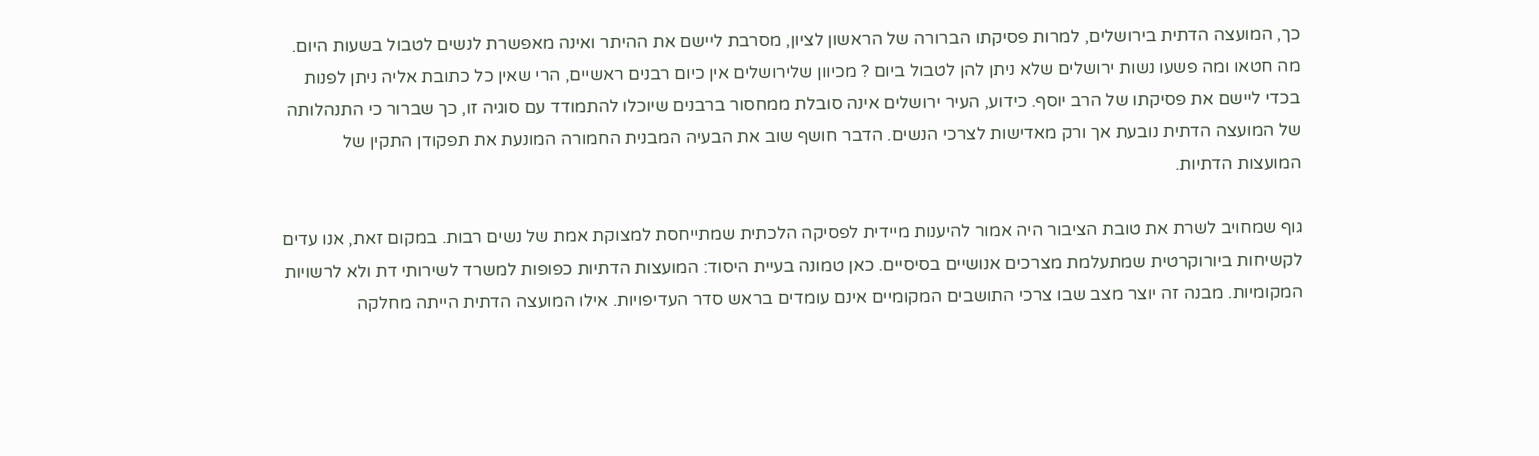כך, המועצה הדתית בירושלים, למרות פסיקתו הברורה של הראשון לציון, מסרבת ליישם את ההיתר ואינה מאפשרת לנשים לטבול בשעות היום. מה חטאו ומה פשעו נשות ירושלים שלא ניתן להן לטבול ביום ? מכיוון שלירושלים אין כיום רבנים ראשיים, הרי שאין כל כתובת אליה ניתן לפנות בכדי ליישם את פסיקתו של הרב יוסף. כידוע, העיר ירושלים אינה סובלת ממחסור ברבנים שיוכלו להתמודד עם סוגיה זו, כך שברור כי התנהלותה של המועצה הדתית נובעת אך ורק מאדישות לצרכי הנשים. הדבר חושף שוב את הבעיה המבנית החמורה המונעת את תפקודן התקין של המועצות הדתיות.

גוף שמחויב לשרת את טובת הציבור היה אמור להיענות מיידית לפסיקה הלכתית שמתייחסת למצוקת אמת של נשים רבות. במקום זאת, אנו עדים לקשיחות ביורוקרטית שמתעלמת מצרכים אנושיים בסיסיים. כאן טמונה בעיית היסוד: המועצות הדתיות כפופות למשרד לשירותי דת ולא לרשויות המקומיות. מבנה זה יוצר מצב שבו צרכי התושבים המקומיים אינם עומדים בראש סדר העדיפויות. אילו המועצה הדתית הייתה מחלקה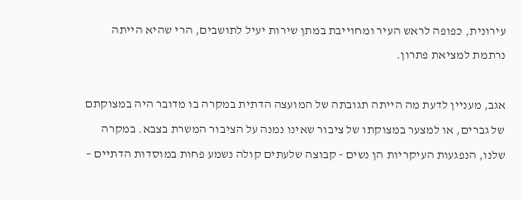עירונית, כפופה לראש העיר ומחוייבת במתן שירות יעיל לתושבים, הרי שהיא הייתה נרתמת למציאת פתרון.

אגב, מעניין לדעת מה הייתה תגובתה של המועצה הדתית במקרה בו מדובר היה במצוקתם של גברים, או למצער במצוקתו של ציבור שאינו נמנה על הציבור המשרת בצבא. במקרה שלנו, הנפגעות העיקריות הן נשים - קבוצה שלעתים קולה נשמע פחות במוסדות הדתיים –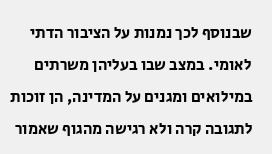שבנוסף לכך נמנות על הציבור הדתי לאומי. במצב שבו בעליהן משרתים במילואים ומגנים על המדינה, הן זוכות לתגובה קרה ולא רגישה מהגוף שאמור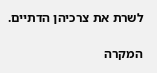לשרת את צרכיהן הדתיים.

המקרה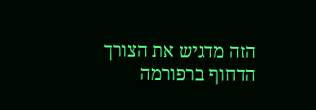הזה מדגיש את הצורך הדחוף ברפורמה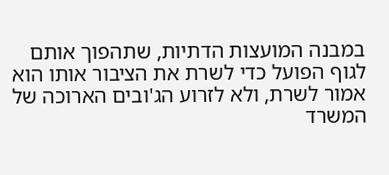במבנה המועצות הדתיות, שתהפוך אותם לגוף הפועל כדי לשרת את הציבור אותו הוא אמור לשרת, ולא לזרוע הג'ובים הארוכה של המשרד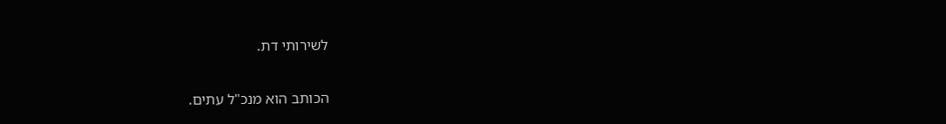לשירותי דת.

הכותב הוא מנכ"ל עתים.